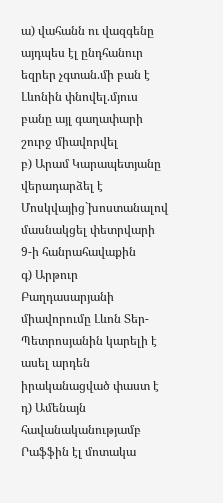ա) վահանն ու վազգենը այդպես էլ ընդհանուր եզրեր չգտան.մի բան է Լևոնին փնովել.մյուս բանը այլ գաղափարի շուրջ միավորվել
բ) Արամ Կարապետյանը վերադարձել է Մոսկվայից`խոստանալով մասնակցել փետրվարի 9-ի հանրահավաքին
գ) Արթուր Բաղդասարյանի միավորումը Լևոն Տեր-Պետրոսյանին կարելի է ասել արդեն իրականացված փաստ է
դ) Ամենայն հավանականությամբ Րաֆֆին էլ մոտակա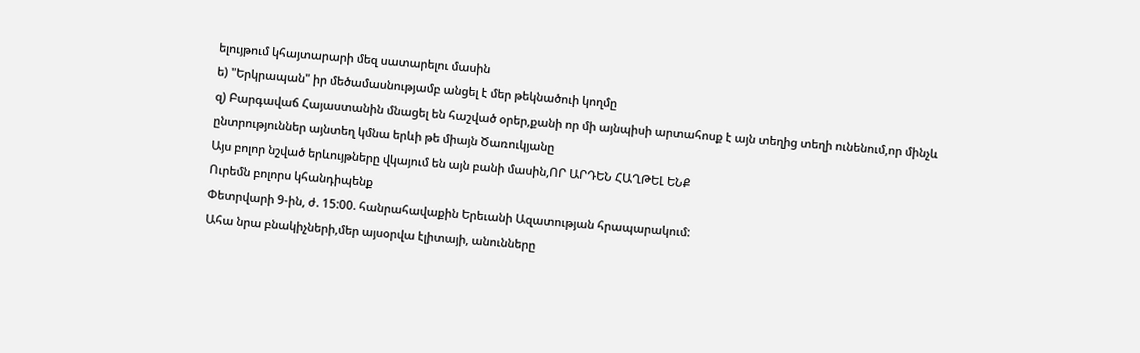ելույթում կհայտարարի մեզ սատարելու մասին
ե) "Երկրապան" իր մեծամասնությամբ անցել է մեր թեկնածուի կողմը
զ) Բարգավաճ Հայաստանին մնացել են հաշված օրեր,քանի որ մի այնպիսի արտահոսք է այն տեղից տեղի ունենում,որ մինչև ընտրություններ այնտեղ կմնա երևի թե միայն Ծառուկյանը
Այս բոլոր նշված երևույթները վկայում են այն բանի մասին,ՈՐ ԱՐԴԵՆ ՀԱՂԹԵԼ ԵՆՔ
Ուրեմն բոլորս կհանդիպենք
Փետրվարի 9-ին, ժ. 15:00. հանրահավաքին Երեւանի Ազատության հրապարակում:
Ահա նրա բնակիչների,մեր այսօրվա էլիտայի, անունները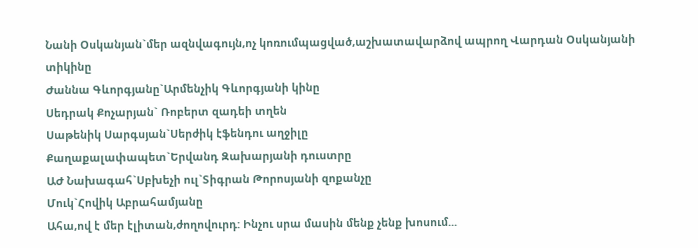Նանի Օսկանյան`մեր ազնվագույն,ոչ կոռումպացված,աշխատավարձով ապրող Վարդան Օսկանյանի տիկինը
Ժաննա Գևորգյանը`Արմենչիկ Գևորգյանի կինը
Սեդրակ Քոչարյան` Ռոբերտ զադեի տղեն
Սաթենիկ Սարգսյան`Սերժիկ էֆենդու աղջիլը
Քաղաքալափապետ`Երվանդ Զախարյանի դուստրը
ԱԺ Նախագահ`Սբխեչի ուլ`Տիգրան Թորոսյանի զոքանչը
Մուկ`Հովիկ Աբրահամյանը
Ահա,ով է մեր էլիտան,ժողովուրդ: Ինչու սրա մասին մենք չենք խոսում...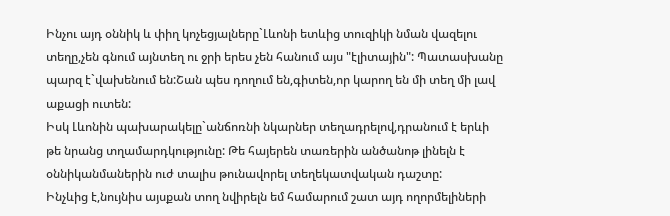Ինչու այդ օննիկ և փիղ կոչեցյալները`Լևոնի ետևից տուզիկի նման վազելու տեղը,չեն գնում այնտեղ ու ջրի երես չեն հանում այս "էլիտային": Պատասխանը պարզ է`վախենում են:Շան պես դողում են,գիտեն,որ կարող են մի տեղ մի լավ աքացի ուտեն:
Իսկ Լևոնին պախարակելը`անճոռնի նկարներ տեղադրելով,դրանում է երևի թե նրանց տղամարդկությունը: Թե հայերեն տառերին անծանոթ լինելն է օննիկանմաներին ուժ տալիս թունավորել տեղեկատվական դաշտը:
Ինչևից է,նույնիս այսքան տող նվիրելն եմ համարում շատ այդ ողորմելիների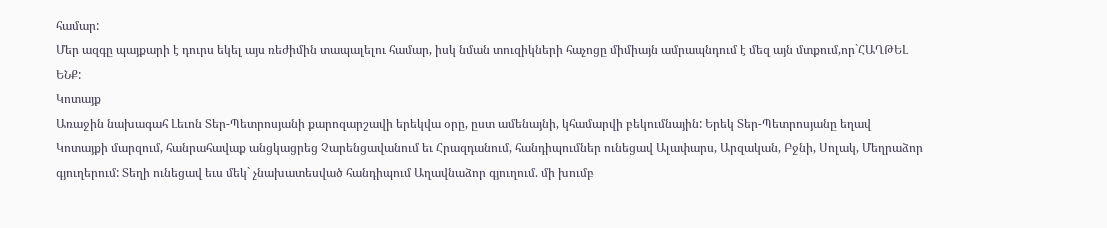համար:
Մեր ազգը պայքարի է դուրս եկել այս ռեժիմին տապալելու համար, իսկ նման տուզիկների հաչոցը միմիայն ամրապնդում է մեզ այն մտքում,որ`ՀԱՂԹԵԼ ԵՆՔ:
Կոտայք
Առաջին նախագահ Լեւոն Տեր-Պետրոսյանի քարոզարշավի երեկվա օրը, ըստ ամենայնի, կհամարվի բեկումնային: Երեկ Տեր-Պետրոսյանը եղավ Կոտայքի մարզում, հանրահավաք անցկացրեց Չարենցավանում եւ Հրազդանում, հանդիպումներ ունեցավ Ալափարս, Արզական, Բջնի, Սոլակ, Մեղրաձոր գյուղերում: Տեղի ունեցավ եւս մեկ` չնախատեսված հանդիպում Աղավնաձոր գյուղում. մի խումբ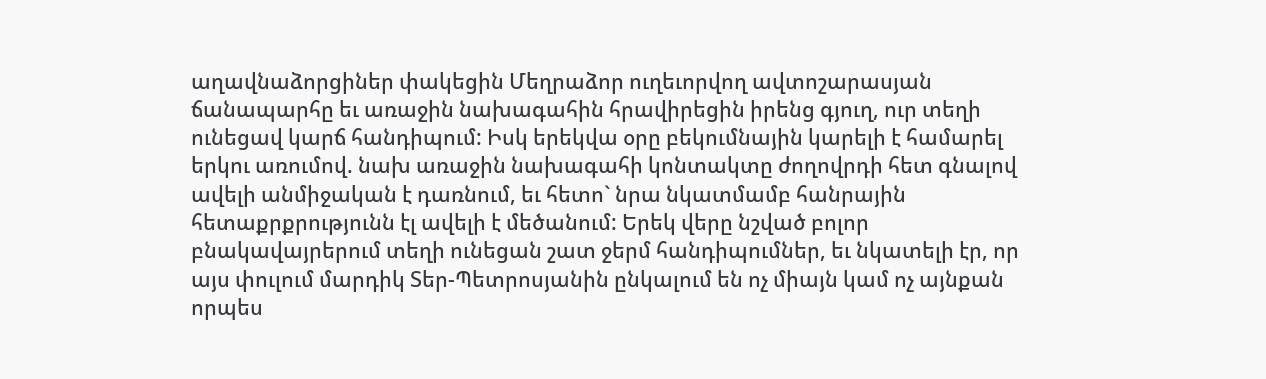աղավնաձորցիներ փակեցին Մեղրաձոր ուղեւորվող ավտոշարասյան ճանապարհը եւ առաջին նախագահին հրավիրեցին իրենց գյուղ, ուր տեղի ունեցավ կարճ հանդիպում: Իսկ երեկվա օրը բեկումնային կարելի է համարել երկու առումով. նախ առաջին նախագահի կոնտակտը ժողովրդի հետ գնալով ավելի անմիջական է դառնում, եւ հետո` նրա նկատմամբ հանրային հետաքրքրությունն էլ ավելի է մեծանում: Երեկ վերը նշված բոլոր բնակավայրերում տեղի ունեցան շատ ջերմ հանդիպումներ, եւ նկատելի էր, որ այս փուլում մարդիկ Տեր-Պետրոսյանին ընկալում են ոչ միայն կամ ոչ այնքան որպես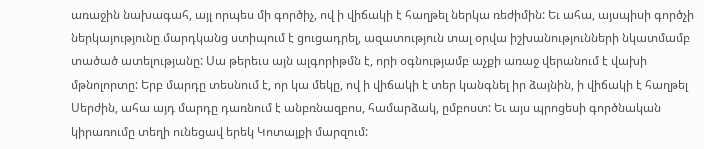առաջին նախագահ, այլ որպես մի գործիչ, ով ի վիճակի է հաղթել ներկա ռեժիմին: Եւ ահա, այսպիսի գործչի ներկայությունը մարդկանց ստիպում է ցուցադրել, ազատություն տալ օրվա իշխանությունների նկատմամբ տածած ատելությանը: Սա թերեւս այն ալգորիթմն է, որի օգնությամբ աչքի առաջ վերանում է վախի մթնոլորտը: Երբ մարդը տեսնում է, որ կա մեկը, ով ի վիճակի է տեր կանգնել իր ձայնին, ի վիճակի է հաղթել Սերժին, ահա այդ մարդը դառնում է անբռնազբոս, համարձակ, ըմբոստ: Եւ այս պրոցեսի գործնական կիրառումը տեղի ունեցավ երեկ Կոտայքի մարզում: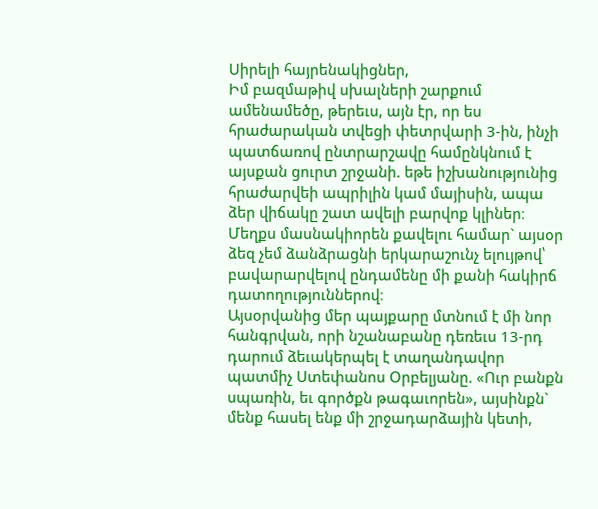Սիրելի հայրենակիցներ,
Իմ բազմաթիվ սխալների շարքում ամենամեծը, թերեւս, այն էր, որ ես հրաժարական տվեցի փետրվարի 3-ին, ինչի պատճառով ընտրարշավը համընկնում է այսքան ցուրտ շրջանի. եթե իշխանությունից հրաժարվեի ապրիլին կամ մայիսին, ապա ձեր վիճակը շատ ավելի բարվոք կլիներ։ Մեղքս մասնակիորեն քավելու համար` այսօր ձեզ չեմ ձանձրացնի երկարաշունչ ելույթով՝ բավարարվելով ընդամենը մի քանի հակիրճ դատողություններով։
Այսօրվանից մեր պայքարը մտնում է մի նոր հանգրվան, որի նշանաբանը դեռեւս 13-րդ դարում ձեւակերպել է տաղանդավոր պատմիչ Ստեփանոս Օրբելյանը. «Ուր բանքն սպառին, եւ գործքն թագաւորեն», այսինքն` մենք հասել ենք մի շրջադարձային կետի,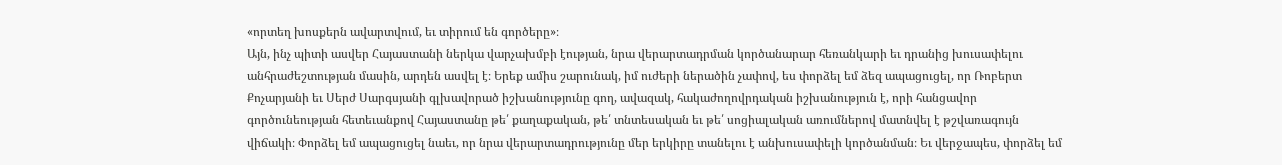«որտեղ խոսքերն ավարտվում, եւ տիրում են գործերը»։
Այն, ինչ պիտի ասվեր Հայաստանի ներկա վարչախմբի էության, նրա վերարտադրման կործանարար հեռանկարի եւ դրանից խուսափելու անհրաժեշտության մասին, արդեն ասվել է։ Երեք ամիս շարունակ, իմ ուժերի ներածին չափով, ես փորձել եմ ձեզ ապացուցել, որ Ռոբերտ Քոչարյանի եւ Սերժ Սարգսյանի գլխավորած իշխանությունը գող, ավազակ, հակաժողովրդական իշխանություն է, որի հանցավոր գործունեության հետեւանքով Հայաստանը թե՛ քաղաքական, թե՛ տնտեսական եւ թե՛ սոցիալական առումներով մատնվել է թշվառագույն վիճակի։ Փորձել եմ ապացուցել նաեւ, որ նրա վերարտադրությունը մեր երկիրը տանելու է անխուսափելի կործանման։ Եւ վերջապես, փորձել եմ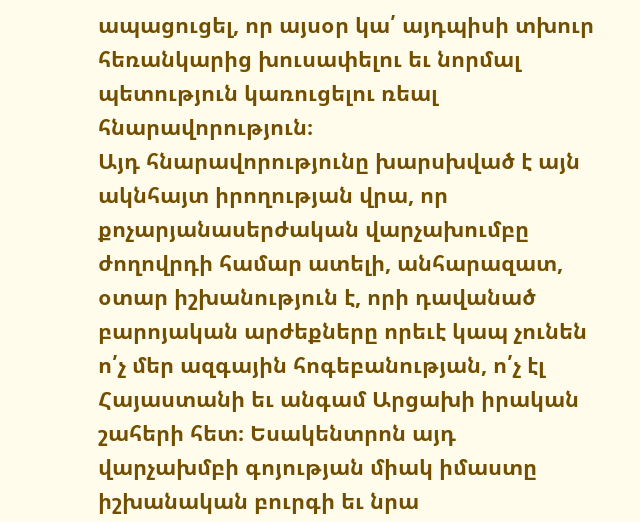ապացուցել, որ այսօր կա՛ այդպիսի տխուր հեռանկարից խուսափելու եւ նորմալ պետություն կառուցելու ռեալ հնարավորություն։
Այդ հնարավորությունը խարսխված է այն ակնհայտ իրողության վրա, որ քոչարյանասերժական վարչախումբը ժողովրդի համար ատելի, անհարազատ, օտար իշխանություն է, որի դավանած բարոյական արժեքները որեւէ կապ չունեն ո՛չ մեր ազգային հոգեբանության, ո՛չ էլ Հայաստանի եւ անգամ Արցախի իրական շահերի հետ։ Եսակենտրոն այդ վարչախմբի գոյության միակ իմաստը իշխանական բուրգի եւ նրա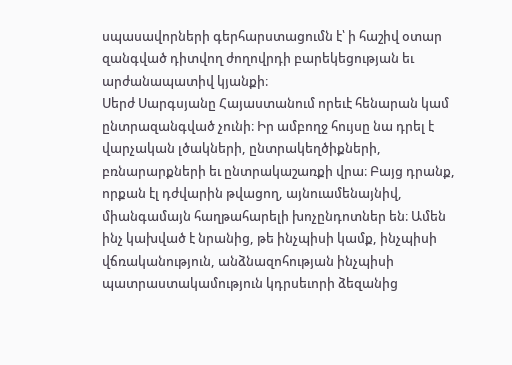սպասավորների գերհարստացումն է՝ ի հաշիվ օտար զանգված դիտվող ժողովրդի բարեկեցության եւ արժանապատիվ կյանքի։
Սերժ Սարգսյանը Հայաստանում որեւէ հենարան կամ ընտրազանգված չունի։ Իր ամբողջ հույսը նա դրել է վարչական լծակների, ընտրակեղծիքների, բռնարարքների եւ ընտրակաշառքի վրա։ Բայց դրանք, որքան էլ դժվարին թվացող, այնուամենայնիվ, միանգամայն հաղթահարելի խոչընդոտներ են։ Ամեն ինչ կախված է նրանից, թե ինչպիսի կամք, ինչպիսի վճռականություն, անձնազոհության ինչպիսի պատրաստակամություն կդրսեւորի ձեզանից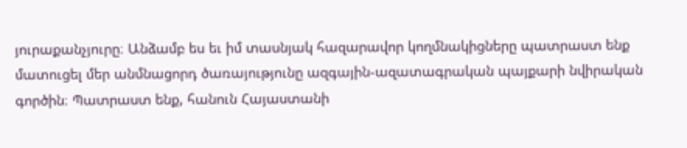յուրաքանչյուրը։ Անձամբ ես եւ իմ տասնյակ հազարավոր կողմնակիցները պատրաստ ենք մատուցել մեր անմնացորդ ծառայությունը ազգային-ազատագրական պայքարի նվիրական գործին։ Պատրաստ ենք, հանուն Հայաստանի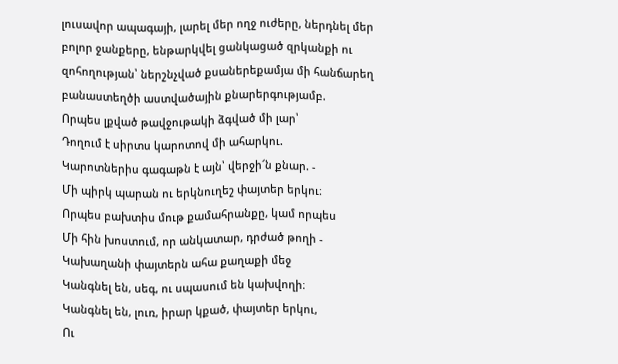լուսավոր ապագայի, լարել մեր ողջ ուժերը, ներդնել մեր բոլոր ջանքերը, ենթարկվել ցանկացած զրկանքի ու զոհողության՝ ներշնչված քսաներեքամյա մի հանճարեղ բանաստեղծի աստվածային քնարերգությամբ.
Որպես լքված թավջութակի ձգված մի լար՝
Դողում է սիրտս կարոտով մի ահարկու.
Կարոտներիս գագաթն է այն՝ վերջի՜ն քնար. -
Մի պիրկ պարան ու երկնուղեշ փայտեր երկու։
Որպես բախտիս մութ քամահրանքը, կամ որպես
Մի հին խոստում, որ անկատար, դրժած թողի -
Կախաղանի փայտերն ահա քաղաքի մեջ
Կանգնել են, սեգ, ու սպասում են կախվողի։
Կանգնել են, լուռ, իրար կքած, փայտեր երկու,
Ու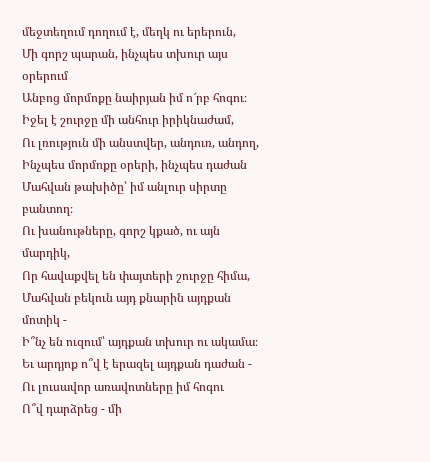մեջտեղում դողում է, մեղկ ու երերուն,
Մի գորշ պարան, ինչպես տխուր այս օրերում
Անբոց մորմոքը նաիրյան իմ ո՜րբ հոգու։
Իջել է շուրջը մի անհուր իրիկնաժամ,
Ու լռություն մի անստվեր, անդուռ, անդող,
Ինչպես մորմոքը օրերի, ինչպես դաժան
Մահվան թախիծը՝ իմ անլուր սիրտը բանտող։
Ու խանութները, գորշ կքած, ու այն մարդիկ,
Որ հավաքվել են փայտերի շուրջը հիմա,
Մահվան բեկուն այդ քնարին այդքան մոտիկ -
Ի՞նչ են ուզում՝ այդքան տխուր ու ակամա։
Եւ արդյոք ո՞վ է երազել այդքան դաժան -
Ու լուսավոր առավոտները իմ հոգու
Ո՞վ դարձրեց - մի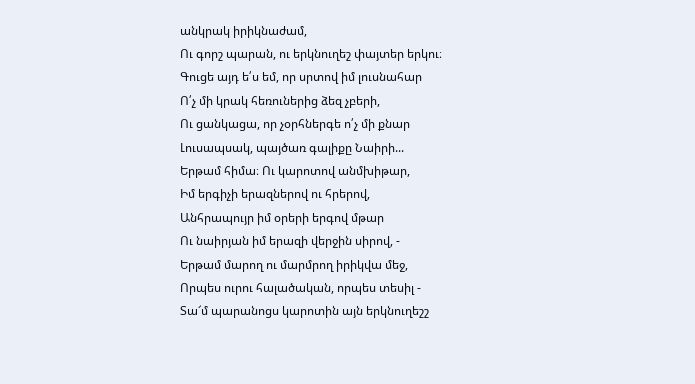անկրակ իրիկնաժամ,
Ու գորշ պարան, ու երկնուղեշ փայտեր երկու։
Գուցե այդ ե՛ս եմ, որ սրտով իմ լուսնահար
Ո՛չ մի կրակ հեռուներից ձեզ չբերի,
Ու ցանկացա, որ չօրհներգե ո՛չ մի քնար
Լուսապսակ, պայծառ գալիքը Նաիրի...
Երթամ հիմա։ Ու կարոտով անմխիթար,
Իմ երգիչի երազներով ու հրերով,
Անհրապույր իմ օրերի երգով մթար
Ու նաիրյան իմ երազի վերջին սիրով, -
Երթամ մարող ու մարմրող իրիկվա մեջ,
Որպես ուրու հալածական, որպես տեսիլ -
Տա՜մ պարանոցս կարոտին այն երկնուղեշշ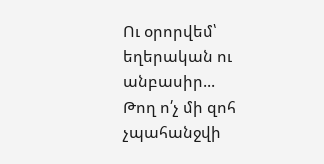Ու օրորվեմ՝ եղերական ու անբասիր...
Թող ո՛չ մի զոհ չպահանջվի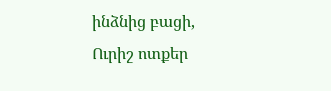ինձնից բացի,
Ուրիշ ոտքեր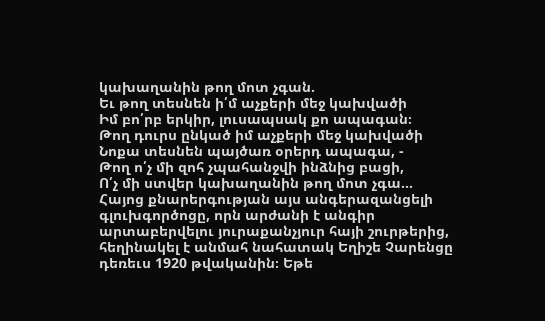կախաղանին թող մոտ չգան.
Եւ թող տեսնեն ի՛մ աչքերի մեջ կախվածի
Իմ բո՛րբ երկիր, լուսապսակ քո ապագան։
Թող դուրս ընկած իմ աչքերի մեջ կախվածի
Նոքա տեսնեն պայծառ օրերդ ապագա, -
Թող ո՛չ մի զոհ չպահանջվի ինձնից բացի,
Ո՛չ մի ստվեր կախաղանին թող մոտ չգա...
Հայոց քնարերգության այս անգերազանցելի գլուխգործոցը, որն արժանի է անգիր արտաբերվելու յուրաքանչյուր հայի շուրթերից, հեղինակել է անմահ նահատակ Եղիշե Չարենցը դեռեւս 1920 թվականին։ Եթե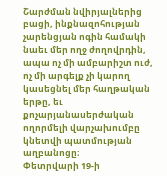Շարժման նվիրյալներից բացի, ինքնազոհության չարենցյան ոգին համակի նաեւ մեր ողջ ժողովրդին, ապա ոչ մի ամբարիշտ ուժ, ոչ մի արգելք չի կարող կասեցնել մեր հաղթական երթը, եւ քոչարյանասերժական ողորմելի վարչախումբը կնետվի պատմության աղբանոցը։
Փետրվարի 19-ի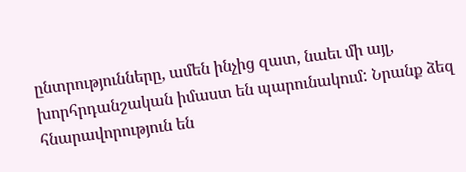ընտրությունները, ամեն ինչից զատ, նաեւ մի այլ, խորհրդանշական իմաստ են պարունակում: Նրանք ձեզ հնարավորություն են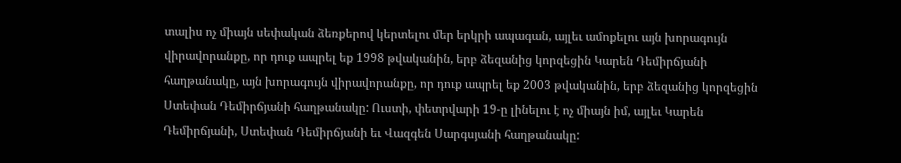տալիս ոչ միայն սեփական ձեռքերով կերտելու մեր երկրի ապագան, այլեւ ամոքելու այն խորագույն վիրավորանքը, որ դուք ապրել եք 1998 թվականին, երբ ձեզանից կորզեցին Կարեն Դեմիրճյանի հաղթանակը, այն խորագույն վիրավորանքը, որ դուք ապրել եք 2003 թվականին, երբ ձեզանից կորզեցին Ստեփան Դեմիրճյանի հաղթանակը: Ուստի, փետրվարի 19-ը լինելու է ոչ միայն իմ, այլեւ Կարեն Դեմիրճյանի, Ստեփան Դեմիրճյանի եւ Վազգեն Սարգսյանի հաղթանակը: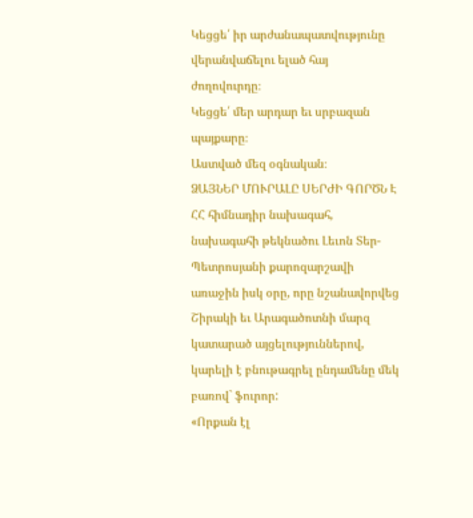Կեցցե՛ իր արժանապատվությունը վերանվաճելու ելած հայ ժողովուրդը։
Կեցցե՛ մեր արդար եւ սրբազան պայքարը։
Աստված մեզ օգնական։
ՁԱՅՆԵՐ ՄՈՒՐԱԼԸ ՍԵՐԺԻ ԳՈՐԾՆ Է
ՀՀ հիմնադիր նախագահ, նախագահի թեկնածու Լեւոն Տեր-Պետրոսյանի քարոզարշավի առաջին իսկ օրը, որը նշանավորվեց Շիրակի եւ Արագածոտնի մարզ կատարած այցելություններով, կարելի է բնութագրել ընդամենը մեկ բառով` ֆուրոր:
«Որքան էլ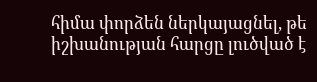հիմա փորձեն ներկայացնել, թե իշխանության հարցը լուծված է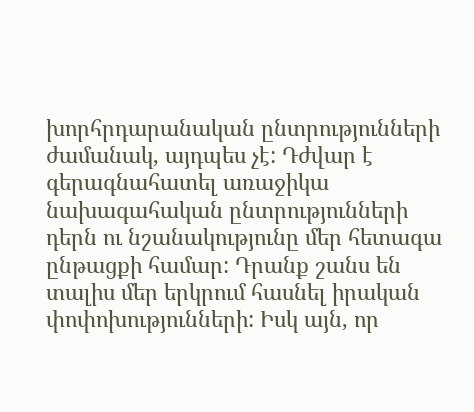խորհրդարանական ընտրությունների ժամանակ, այդպես չէ: Դժվար է գերագնահատել առաջիկա նախագահական ընտրությունների դերն ու նշանակությունը մեր հետագա ընթացքի համար: Դրանք շանս են տալիս մեր երկրում հասնել իրական փոփոխությունների: Իսկ այն, որ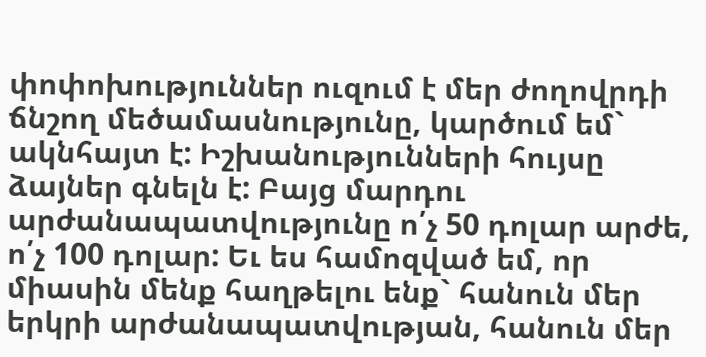փոփոխություններ ուզում է մեր ժողովրդի ճնշող մեծամասնությունը, կարծում եմ` ակնհայտ է: Իշխանությունների հույսը ձայներ գնելն է: Բայց մարդու արժանապատվությունը ո՛չ 50 դոլար արժե, ո՛չ 100 դոլար: Եւ ես համոզված եմ, որ միասին մենք հաղթելու ենք` հանուն մեր երկրի արժանապատվության, հանուն մեր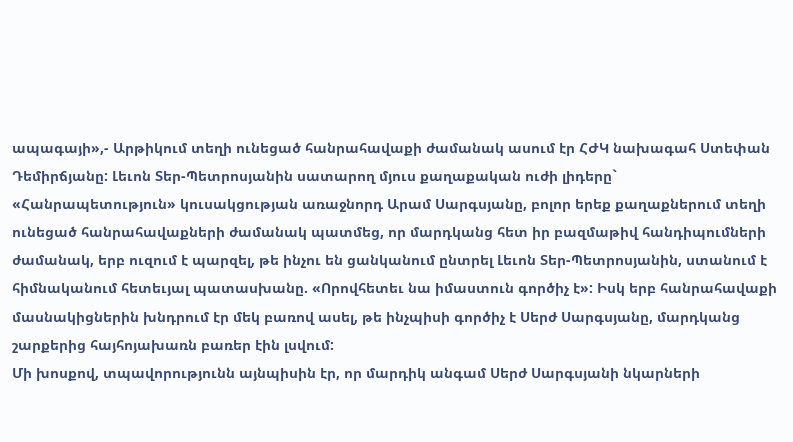ապագայի»,- Արթիկում տեղի ունեցած հանրահավաքի ժամանակ ասում էր ՀԺԿ նախագահ Ստեփան Դեմիրճյանը: Լեւոն Տեր-Պետրոսյանին սատարող մյուս քաղաքական ուժի լիդերը` «Հանրապետություն» կուսակցության առաջնորդ Արամ Սարգսյանը, բոլոր երեք քաղաքներում տեղի ունեցած հանրահավաքների ժամանակ պատմեց, որ մարդկանց հետ իր բազմաթիվ հանդիպումների ժամանակ, երբ ուզում է պարզել, թե ինչու են ցանկանում ընտրել Լեւոն Տեր-Պետրոսյանին, ստանում է հիմնականում հետեւյալ պատասխանը. «Որովհետեւ նա իմաստուն գործիչ է»: Իսկ երբ հանրահավաքի մասնակիցներին խնդրում էր մեկ բառով ասել, թե ինչպիսի գործիչ է Սերժ Սարգսյանը, մարդկանց շարքերից հայհոյախառն բառեր էին լսվում:
Մի խոսքով, տպավորությունն այնպիսին էր, որ մարդիկ անգամ Սերժ Սարգսյանի նկարների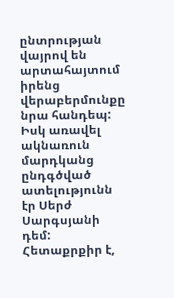ընտրության վայրով են արտահայտում իրենց վերաբերմունքը նրա հանդեպ: Իսկ առավել ակնառուն մարդկանց ընդգծված ատելությունն էր Սերժ Սարգսյանի դեմ: Հետաքրքիր է,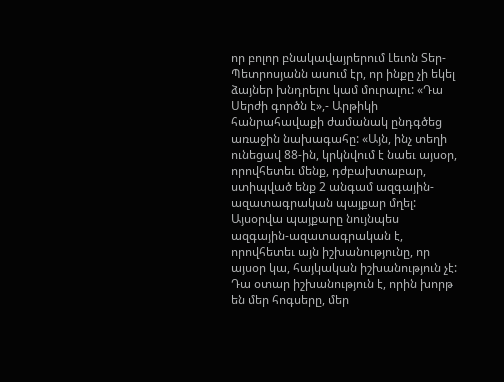որ բոլոր բնակավայրերում Լեւոն Տեր-Պետրոսյանն ասում էր, որ ինքը չի եկել ձայներ խնդրելու կամ մուրալու: «Դա Սերժի գործն է»,- Արթիկի հանրահավաքի ժամանակ ընդգծեց առաջին նախագահը: «Այն, ինչ տեղի ունեցավ 88-ին, կրկնվում է նաեւ այսօր, որովհետեւ մենք, դժբախտաբար, ստիպված ենք 2 անգամ ազգային-ազատագրական պայքար մղել: Այսօրվա պայքարը նույնպես ազգային-ազատագրական է, որովհետեւ այն իշխանությունը, որ այսօր կա, հայկական իշխանություն չէ: Դա օտար իշխանություն է, որին խորթ են մեր հոգսերը, մեր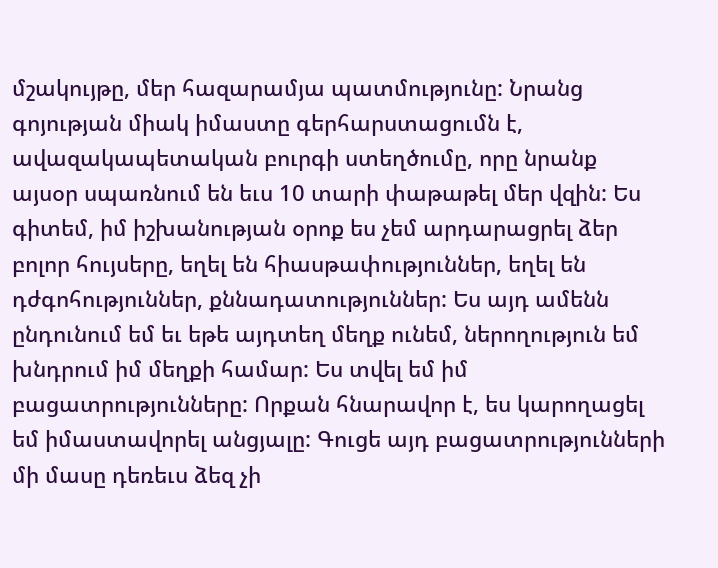մշակույթը, մեր հազարամյա պատմությունը: Նրանց գոյության միակ իմաստը գերհարստացումն է, ավազակապետական բուրգի ստեղծումը, որը նրանք այսօր սպառնում են եւս 10 տարի փաթաթել մեր վզին: Ես գիտեմ, իմ իշխանության օրոք ես չեմ արդարացրել ձեր բոլոր հույսերը, եղել են հիասթափություններ, եղել են դժգոհություններ, քննադատություններ: Ես այդ ամենն ընդունում եմ եւ եթե այդտեղ մեղք ունեմ, ներողություն եմ խնդրում իմ մեղքի համար: Ես տվել եմ իմ բացատրությունները: Որքան հնարավոր է, ես կարողացել եմ իմաստավորել անցյալը: Գուցե այդ բացատրությունների մի մասը դեռեւս ձեզ չի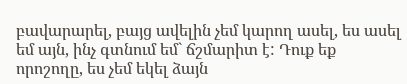բավարարել, բայց ավելին չեմ կարող ասել, ես ասել եմ այն, ինչ գտնում եմ` ճշմարիտ է: Դուք եք որոշողը, ես չեմ եկել ձայն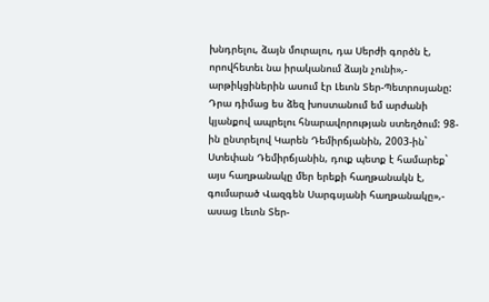խնդրելու, ձայն մուրալու, դա Սերժի գործն է, որովհետեւ նա իրականում ձայն չունի»,- արթիկցիներին ասում էր Լեւոն Տեր-Պետրոսյանը:
Դրա դիմաց ես ձեզ խոստանում եմ արժանի կյանքով ապրելու հնարավորության ստեղծում: 98-ին ընտրելով Կարեն Դեմիրճյանին, 2003-ին` Ստեփան Դեմիրճյանին, դուք պետք է համարեք` այս հաղթանակը մեր երեքի հաղթանակն է, գումարած Վազգեն Սարգսյանի հաղթանակը»,- ասաց Լեւոն Տեր-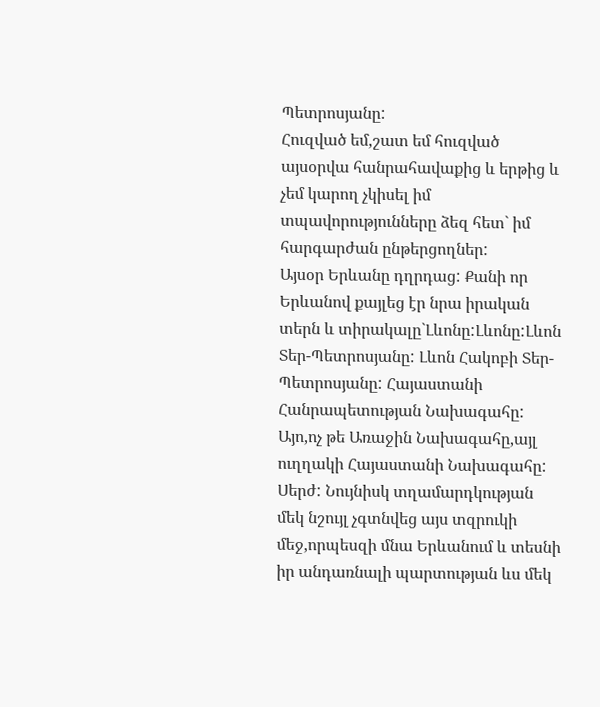Պետրոսյանը:
Հուզված եմ,շատ եմ հուզված այսօրվա հանրահավաքից և երթից և չեմ կարող չկիսել իմ տպավորությունները ձեզ հետ` իմ հարգարժան ընթերցողներ:
Այսօր Երևանը դղրդաց: Քանի որ Երևանով քայլեց էր նրա իրական տերն և տիրակալը`Լևոնը:Լևոնը:Լևոն Տեր-Պետրոսյանը: Լևոն Հակոբի Տեր-Պետրոսյանը: Հայաստանի Հանրապետության Նախագահը: Այո,ոչ թե Առաջին Նախագահը,այլ ուղղակի Հայաստանի Նախագահը:
Սերժ: Նույնիսկ տղամարդկության մեկ նշույլ չգտնվեց այս տզրուկի մեջ,որպեսզի մնա Երևանում և տեսնի իր անդառնալի պարտության ևս մեկ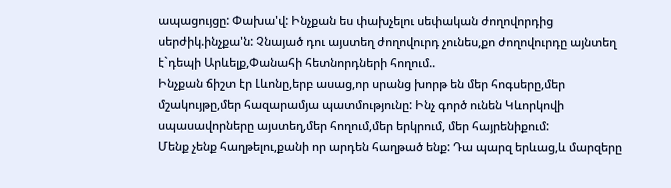ապացույցը: Փախա'վ: Ինչքան ես փախչելու սեփական ժողովորդից սերժիկ.ինչքա'ն: Չնայած դու այստեղ ժողովուրդ չունես,քո ժողովուրդը այնտեղ է`դեպի Արևելք,Փանահի հետնորդների հողում..
Ինչքան ճիշտ էր Լևոնը,երբ ասաց,որ սրանց խորթ են մեր հոգսերը,մեր մշակույթը,մեր հազարամյա պատմությունը: Ինչ գործ ունեն Կևորկովի սպասավորները այստեղ,մեր հողում,մեր երկրում, մեր հայրենիքում:
Մենք չենք հաղթելու,քանի որ արդեն հաղթած ենք: Դա պարզ երևաց,և մարզերը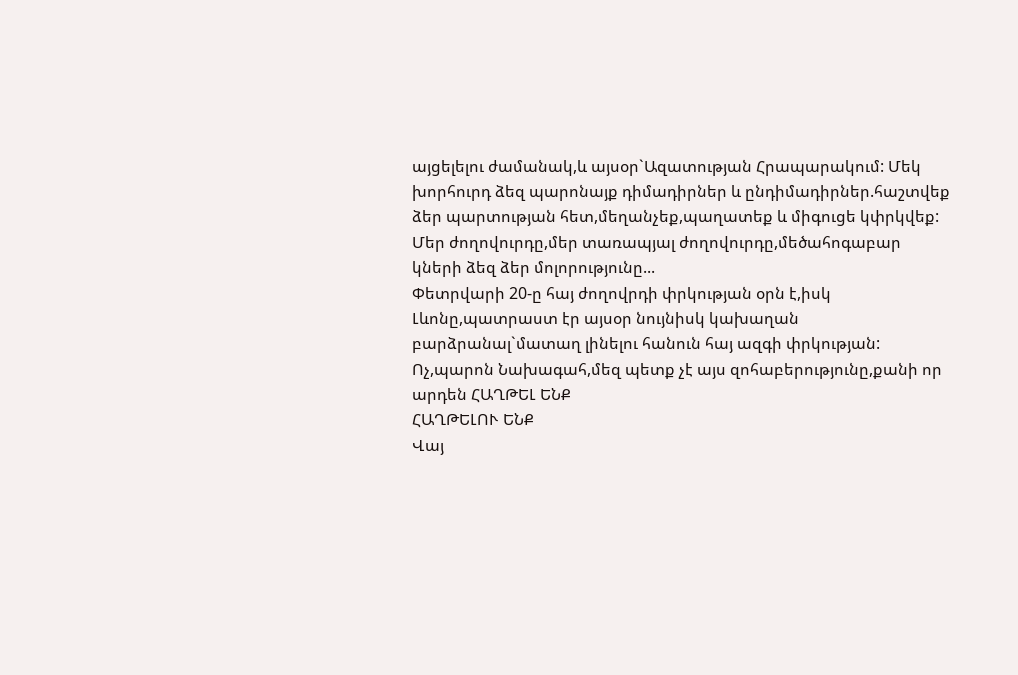այցելելու ժամանակ,և այսօր`Ազատության Հրապարակում: Մեկ խորհուրդ ձեզ պարոնայք դիմադիրներ և ընդիմադիրներ.հաշտվեք ձեր պարտության հետ,մեղանչեք,պաղատեք և միգուցե կփրկվեք:
Մեր ժողովուրդը,մեր տառապյալ ժողովուրդը,մեծահոգաբար կների ձեզ ձեր մոլորությունը...
Փետրվարի 20-ը հայ ժողովրդի փրկության օրն է,իսկ Լևոնը,պատրաստ էր այսօր նույնիսկ կախաղան բարձրանալ`մատաղ լինելու հանուն հայ ազգի փրկության:
Ոչ,պարոն Նախագահ,մեզ պետք չէ այս զոհաբերությունը,քանի որ արդեն ՀԱՂԹԵԼ ԵՆՔ
ՀԱՂԹԵԼՈՒ ԵՆՔ
Վայ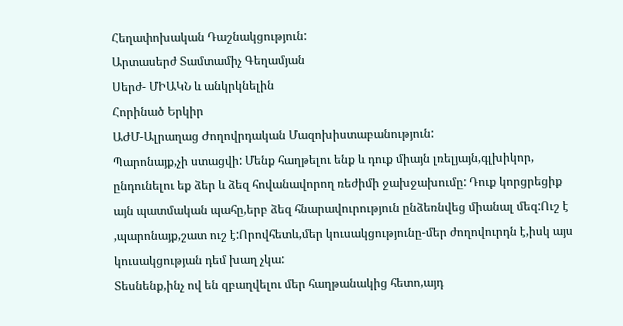Հեղափոխական Դաշնակցություն:
Արտասերժ Տամտամիչ Գեղամյան
Սերժ- ՄԻԱԿՆ և անկրկնելին
Հորինած Երկիր
ԱԺՄ-Ալրաղաց Ժողովրդական Մազոխիստաբանություն:
Պարոնայք,չի ստացվի: Մենք հաղթելու ենք և դուք միայն լռելյայն,գլխիկոր, ընդունելու եք ձեր և ձեզ հովանավորող ռեժիմի ջախջախումը: Դուք կորցրեցիք այն պատմական պահը,երբ ձեզ հնարավուրություն ընձեռնվեց միանալ մեզ:Ուշ է ,պարոնայք,շատ ուշ է:Որովհետև,մեր կուսակցությունը-մեր ժողովուրդն է,իսկ այս կուսակցության դեմ խաղ չկա:
Տեսնենք,ինչ ով են զբաղվելու մեր հաղթանակից հետո,այդ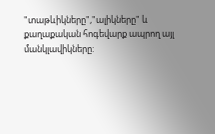"տաթևիկները","ալիկները" և քաղաքական հոգեվարք ապրող այլ մանկլավիկները: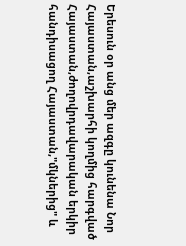Երեսուն օր անց մեր ազգը կունենա Նոր Հայաստան,աշխարհի կողմից հարգված Հայաստան,ժողովրդավարական երկիր հանդիսացող Հայաստան,"մկներից" և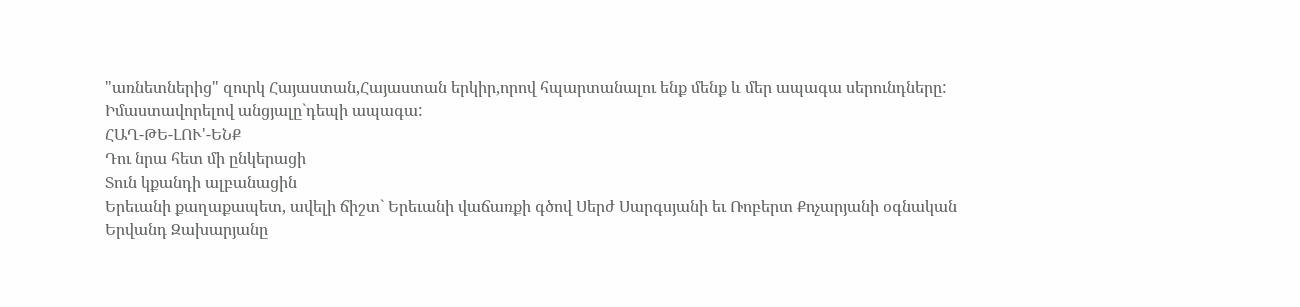"առնետներից" զուրկ Հայաստան,Հայաստան երկիր,որով հպարտանալու ենք մենք և մեր ապագա սերունդները:
Իմաստավորելով անցյալը`դեպի ապագա:
ՀԱՂ-ԹԵ-ԼՈՒ'-ԵՆՔ
Դու նրա հետ մի ընկերացի
Տուն կքանդի ալբանացին
Երեւանի քաղաքապետ, ավելի ճիշտ` Երեւանի վաճառքի գծով Սերժ Սարգսյանի եւ Ռոբերտ Քոչարյանի օգնական Երվանդ Զախարյանը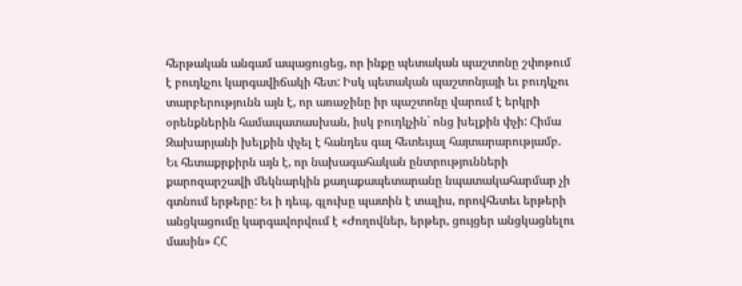հերթական անգամ ապացուցեց, որ ինքը պետական պաշտոնը շփոթում է բուդկչու կարգավիճակի հետ: Իսկ պետական պաշտոնյայի եւ բուդկչու տարբերությունն այն է, որ առաջինը իր պաշտոնը վարում է երկրի օրենքներին համապատասխան, իսկ բուդկչին` ոնց խելքին փչի: Հիմա Զախարյանի խելքին փչել է հանդես գալ հետեւյալ հայտարարությամբ.
Եւ հետաքրքիրն այն է, որ նախագահական ընտրությունների քարոզարշավի մեկնարկին քաղաքապետարանը նպատակահարմար չի գտնում երթերը: Եւ ի դեպ, գլուխը պատին է տալիս, որովհետեւ երթերի անցկացումը կարգավորվում է «Ժողովներ, երթեր, ցույցեր անցկացնելու մասին» ՀՀ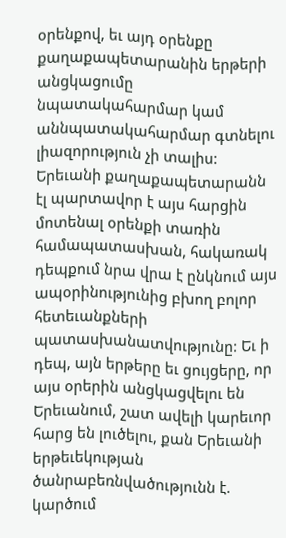օրենքով, եւ այդ օրենքը քաղաքապետարանին երթերի անցկացումը նպատակահարմար կամ աննպատակահարմար գտնելու լիազորություն չի տալիս: Երեւանի քաղաքապետարանն էլ պարտավոր է այս հարցին մոտենալ օրենքի տառին համապատասխան, հակառակ դեպքում նրա վրա է ընկնում այս ապօրինությունից բխող բոլոր հետեւանքների պատասխանատվությունը: Եւ ի դեպ, այն երթերը եւ ցույցերը, որ այս օրերին անցկացվելու են Երեւանում, շատ ավելի կարեւոր հարց են լուծելու, քան Երեւանի երթեւեկության ծանրաբեռնվածությունն է. կարծում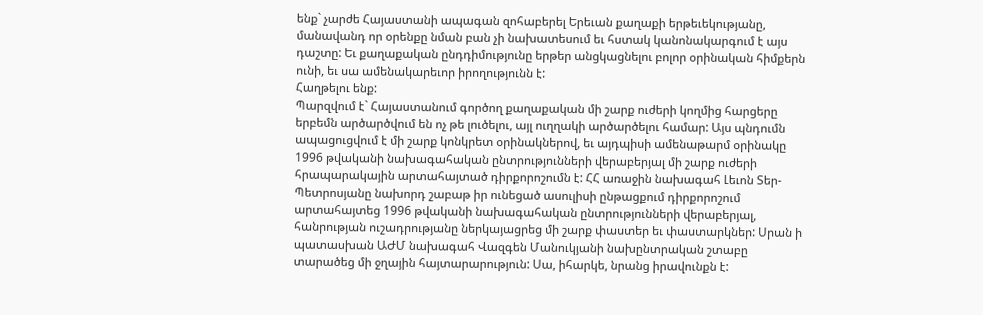ենք` չարժե Հայաստանի ապագան զոհաբերել Երեւան քաղաքի երթեւեկությանը, մանավանդ որ օրենքը նման բան չի նախատեսում եւ հստակ կանոնակարգում է այս դաշտը: Եւ քաղաքական ընդդիմությունը երթեր անցկացնելու բոլոր օրինական հիմքերն ունի, եւ սա ամենակարեւոր իրողությունն է:
Հաղթելու ենք:
Պարզվում է` Հայաստանում գործող քաղաքական մի շարք ուժերի կողմից հարցերը երբեմն արծարծվում են ոչ թե լուծելու, այլ ուղղակի արծարծելու համար: Այս պնդումն ապացուցվում է մի շարք կոնկրետ օրինակներով, եւ այդպիսի ամենաթարմ օրինակը 1996 թվականի նախագահական ընտրությունների վերաբերյալ մի շարք ուժերի հրապարակային արտահայտած դիրքորոշումն է: ՀՀ առաջին նախագահ Լեւոն Տեր-Պետրոսյանը նախորդ շաբաթ իր ունեցած ասուլիսի ընթացքում դիրքորոշում արտահայտեց 1996 թվականի նախագահական ընտրությունների վերաբերյալ, հանրության ուշադրությանը ներկայացրեց մի շարք փաստեր եւ փաստարկներ: Սրան ի պատասխան ԱԺՄ նախագահ Վազգեն Մանուկյանի նախընտրական շտաբը տարածեց մի ջղային հայտարարություն: Սա, իհարկե, նրանց իրավունքն է: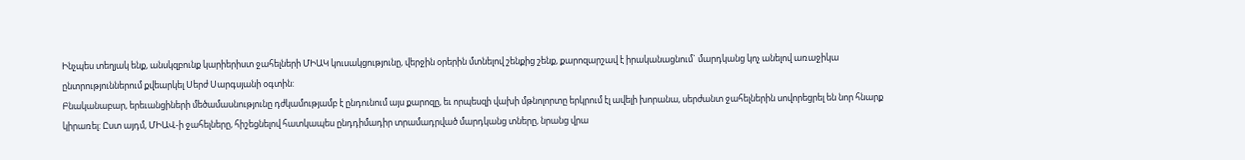Ինչպես տեղյակ ենք, անսկզբունք կարիերիստ ջահելների ՄԻԱԿ կուսակցությունը, վերջին օրերին մտնելով շենքից շենք, քարոզարշավ է իրականացնում` մարդկանց կոչ անելով առաջիկա ընտրություններում քվեարկել Սերժ Սարգսյանի օգտին:
Բնականաբար, երեւանցիների մեծամասնությունը դժկամությամբ է ընդունում այս քարոզը, եւ որպեսզի վախի մթնոլորտը երկրում էլ ավելի խորանա, սերժանտ ջահելներին սովորեցրել են նոր հնարք կիրառել: Ըստ այդմ, ՄԻԱՎ-ի ջահելները, հիշեցնելով հատկապես ընդդիմադիր տրամադրված մարդկանց տները, նրանց վրա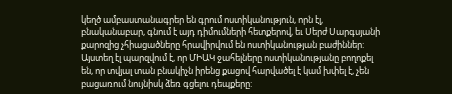կեղծ ամբաստանագրեր են գրում ոստիկանություն, որն էլ, բնականաբար, գնում է այդ դիմումների հետքերով, եւ Սերժ Սարգսյանի քարոզից չհիացածները հրավիրվում են ոստիկանության բաժիններ: Այստեղ էլ պարզվում է, որ ՄԻԱԿ ջահելները ոստիկանությանը բողոքել են, որ տվյալ տան բնակիչն իրենց քացով հարվածել է կամ խփել է, չեն բացառում նույնիսկ ձեռ գցելու դեպքերը: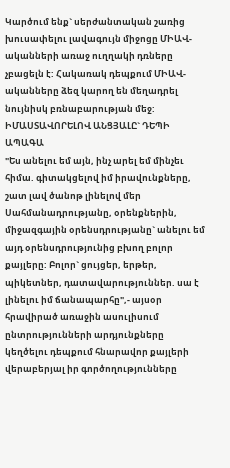Կարծում ենք` սերժանտական շառից խուսափելու լավագույն միջոցը ՄԻԱՎ-ականների առաջ ուղղակի դռները չբացելն է: Հակառակ դեպքում ՄԻԱՎ-ականները ձեզ կարող են մեղադրել նույնիսկ բռնաբարության մեջ:
ԻՄԱՍՏԱՎՈՐԵԼՈՎ ԱՆՑՅԱԼԸ` ԴԵՊԻ ԱՊԱԳԱ
"Ես անելու եմ այն, ինչ արել եմ մինչեւ հիմա. գիտակցելով իմ իրավունքները, շատ լավ ծանոթ լինելով մեր Սահմանադրությանը, օրենքներին, միջազգային օրենսդրությանը` անելու եմ այդ օրենսդրությունից բխող բոլոր քայլերը: Բոլոր` ցույցեր, երթեր, պիկետներ, դատավարություններ. սա է լինելու իմ ճանապարհը",- այսօր հրավիրած առաջին ասուլիսում ընտրությունների արդյունքները կեղծելու դեպքում հնարավոր քայլերի վերաբերյալ իր գործողությունները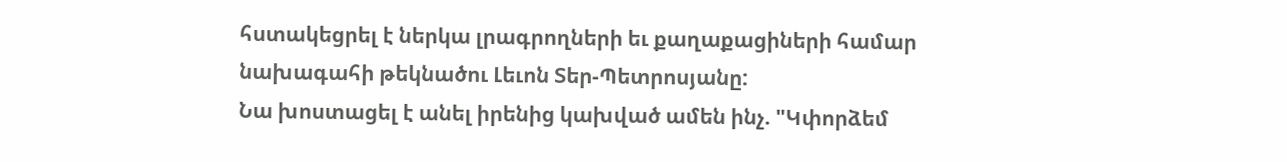հստակեցրել է ներկա լրագրողների եւ քաղաքացիների համար նախագահի թեկնածու Լեւոն Տեր-Պետրոսյանը:
Նա խոստացել է անել իրենից կախված ամեն ինչ. "Կփորձեմ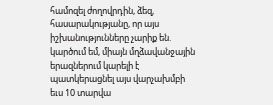համոզել ժողովրդին, ձեզ, հասարակությանը, որ այս իշխանությունները չարիք են. կարծում եմ, միայն մղձավանջային երազներում կարելի է պատկերացնել այս վարչախմբի եւս 10 տարվա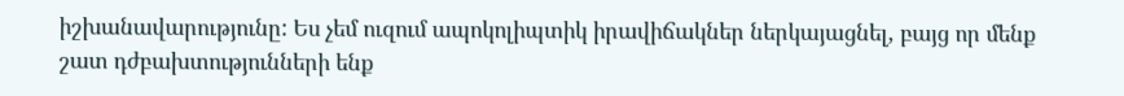իշխանավարությունը: Ես չեմ ուզում ապոկոլիպտիկ իրավիճակներ ներկայացնել, բայց որ մենք շատ դժբախտությունների ենք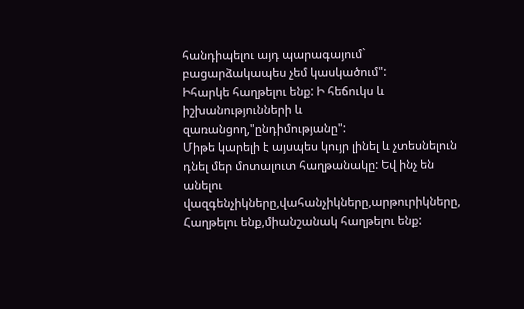հանդիպելու այդ պարագայում` բացարձակապես չեմ կասկածում":
Իհարկե հաղթելու ենք: Ի հեճուկս և իշխանությունների և զառանցող,"ընդիմությանը":
Միթե կարելի է այսպես կույր լինել և չտեսնելուն դնել մեր մոտալուտ հաղթանակը: Եվ ինչ են անելու վազգենչիկները,վահանչիկները,արթուրիկները,
Հաղթելու ենք,միանշանակ հաղթելու ենք: